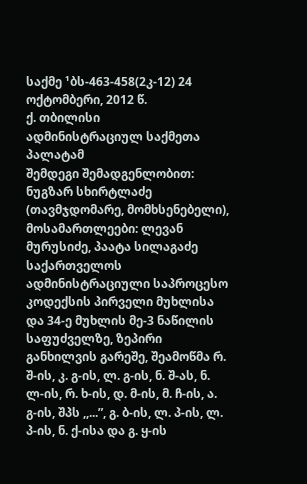საქმე ¹ბს-463-458(2კ-12) 24 ოქტომბერი, 2012 წ.
ქ. თბილისი
ადმინისტრაციულ საქმეთა პალატამ
შემდეგი შემადგენლობით:
ნუგზარ სხირტლაძე (თავმჯდომარე, მომხსენებელი),
მოსამართლეები: ლევან მურუსიძე, პაატა სილაგაძე
საქართველოს ადმინისტრაციული საპროცესო კოდექსის პირველი მუხლისა და 34-ე მუხლის მე-3 ნაწილის საფუძველზე, ზეპირი განხილვის გარეშე, შეამოწმა რ. შ-ის, კ. გ-ის, ლ. გ-ის, ნ. შ-ას, ნ. ლ-ის, რ. ხ-ის, დ. მ-ის, მ. ჩ-ის, ა. გ-ის, შპს ,,...”, გ. ბ-ის, ლ. პ-ის, ლ. პ-ის, ნ. ქ-ისა და გ. ყ-ის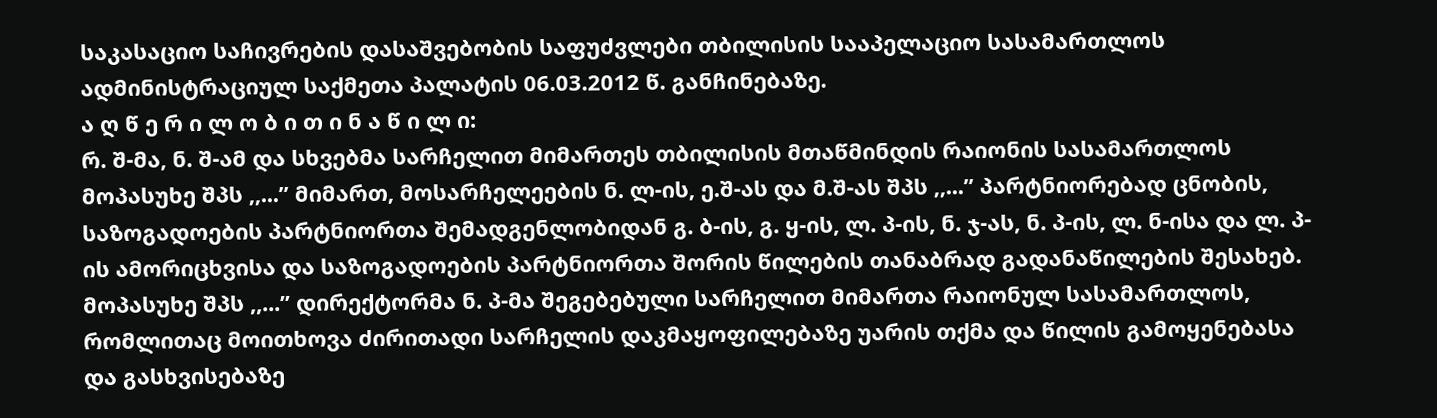საკასაციო საჩივრების დასაშვებობის საფუძვლები თბილისის სააპელაციო სასამართლოს ადმინისტრაციულ საქმეთა პალატის 06.03.2012 წ. განჩინებაზე.
ა ღ წ ე რ ი ლ ო ბ ი თ ი ნ ა წ ი ლ ი:
რ. შ-მა, ნ. შ-ამ და სხვებმა სარჩელით მიმართეს თბილისის მთაწმინდის რაიონის სასამართლოს მოპასუხე შპს ,,...” მიმართ, მოსარჩელეების ნ. ლ-ის, ე.შ-ას და მ.შ-ას შპს ,,...” პარტნიორებად ცნობის, საზოგადოების პარტნიორთა შემადგენლობიდან გ. ბ-ის, გ. ყ-ის, ლ. პ-ის, ნ. ჯ-ას, ნ. პ-ის, ლ. ნ-ისა და ლ. პ-ის ამორიცხვისა და საზოგადოების პარტნიორთა შორის წილების თანაბრად გადანაწილების შესახებ. მოპასუხე შპს ,,...” დირექტორმა ნ. პ-მა შეგებებული სარჩელით მიმართა რაიონულ სასამართლოს, რომლითაც მოითხოვა ძირითადი სარჩელის დაკმაყოფილებაზე უარის თქმა და წილის გამოყენებასა და გასხვისებაზე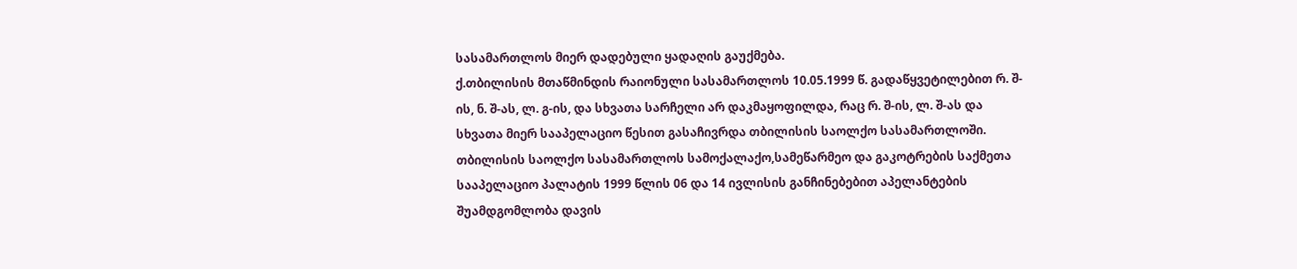სასამართლოს მიერ დადებული ყადაღის გაუქმება.
ქ.თბილისის მთაწმინდის რაიონული სასამართლოს 10.05.1999 წ. გადაწყვეტილებით რ. შ-ის, ნ. შ-ას, ლ. გ-ის, და სხვათა სარჩელი არ დაკმაყოფილდა, რაც რ. შ-ის, ლ. შ-ას და სხვათა მიერ სააპელაციო წესით გასაჩივრდა თბილისის საოლქო სასამართლოში.
თბილისის საოლქო სასამართლოს სამოქალაქო,სამეწარმეო და გაკოტრების საქმეთა სააპელაციო პალატის 1999 წლის 06 და 14 ივლისის განჩინებებით აპელანტების შუამდგომლობა დავის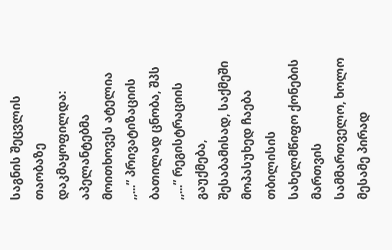საგნის შეცვლის თაობაზე დაკმაყოფილდა: აპელანტებმა მოითხოვეს ატელია ,,...” პრივატიზაციის ბათილად ცნობა, შპს ,,...” რეგისტრაციის გაუქმება, შესაბამისად, საქმეში მოპასუხედ ჩაება თბილისის სახელმწიფო ქონების მართვის სამმართველო, ხოლო მესამე პირად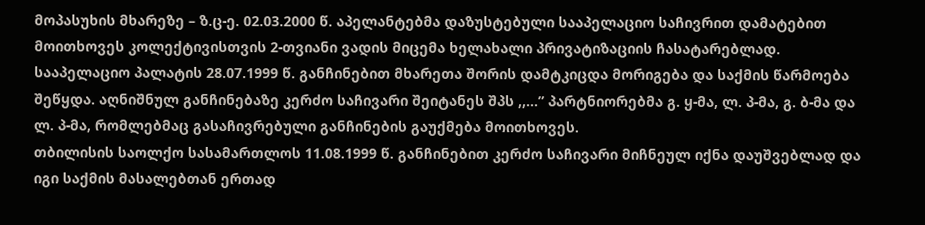მოპასუხის მხარეზე – ზ.ც-ე. 02.03.2000 წ. აპელანტებმა დაზუსტებული სააპელაციო საჩივრით დამატებით მოითხოვეს კოლექტივისთვის 2-თვიანი ვადის მიცემა ხელახალი პრივატიზაციის ჩასატარებლად.
სააპელაციო პალატის 28.07.1999 წ. განჩინებით მხარეთა შორის დამტკიცდა მორიგება და საქმის წარმოება შეწყდა. აღნიშნულ განჩინებაზე კერძო საჩივარი შეიტანეს შპს ,,...” პარტნიორებმა გ. ყ-მა, ლ. პ-მა, გ. ბ-მა და ლ. პ-მა, რომლებმაც გასაჩივრებული განჩინების გაუქმება მოითხოვეს.
თბილისის საოლქო სასამართლოს 11.08.1999 წ. განჩინებით კერძო საჩივარი მიჩნეულ იქნა დაუშვებლად და იგი საქმის მასალებთან ერთად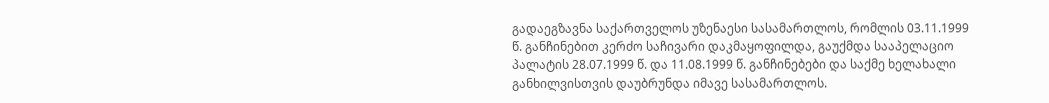გადაეგზავნა საქართველოს უზენაესი სასამართლოს, რომლის 03.11.1999 წ. განჩინებით კერძო საჩივარი დაკმაყოფილდა, გაუქმდა სააპელაციო პალატის 28.07.1999 წ. და 11.08.1999 წ. განჩინებები და საქმე ხელახალი განხილვისთვის დაუბრუნდა იმავე სასამართლოს.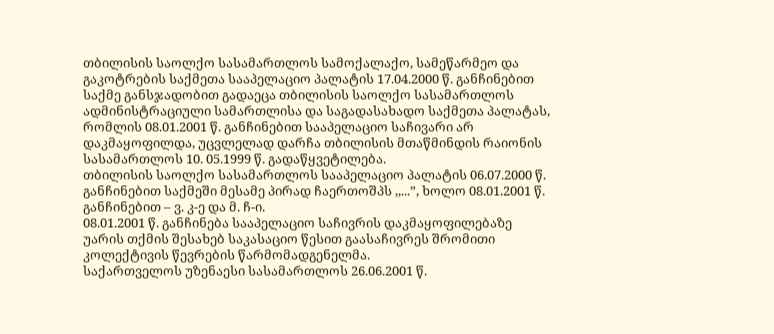თბილისის საოლქო სასამართლოს სამოქალაქო, სამეწარმეო და გაკოტრების საქმეთა სააპელაციო პალატის 17.04.2000 წ. განჩინებით საქმე განსჯადობით გადაეცა თბილისის საოლქო სასამართლოს ადმინისტრაციული სამართლისა და საგადასახადო საქმეთა პალატას, რომლის 08.01.2001 წ. განჩინებით სააპელაციო საჩივარი არ დაკმაყოფილდა, უცვლელად დარჩა თბილისის მთაწმინდის რაიონის სასამართლოს 10. 05.1999 წ. გადაწყვეტილება.
თბილისის საოლქო სასამართლოს სააპელაციო პალატის 06.07.2000 წ. განჩინებით საქმეში მესამე პირად ჩაერთოშპს ,,...”, ხოლო 08.01.2001 წ. განჩინებით – ვ. კ-ე და მ. ჩ-ი.
08.01.2001 წ. განჩინება სააპელაციო საჩივრის დაკმაყოფილებაზე უარის თქმის შესახებ საკასაციო წესით გაასაჩივრეს შრომითი კოლექტივის წევრების წარმომადგენელმა.
საქართველოს უზენაესი სასამართლოს 26.06.2001 წ.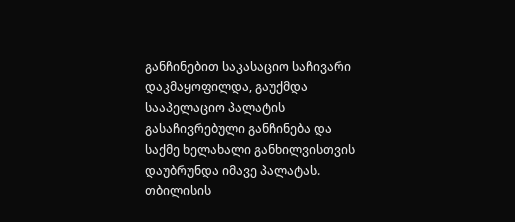განჩინებით საკასაციო საჩივარი დაკმაყოფილდა, გაუქმდა სააპელაციო პალატის გასაჩივრებული განჩინება და საქმე ხელახალი განხილვისთვის დაუბრუნდა იმავე პალატას.
თბილისის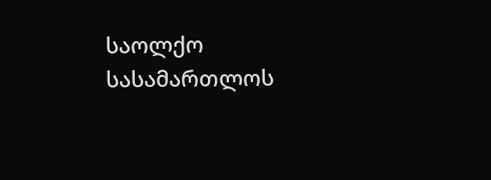საოლქო სასამართლოს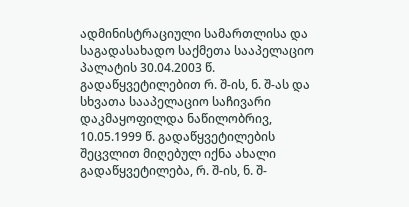ადმინისტრაციული სამართლისა და საგადასახადო საქმეთა სააპელაციო პალატის 30.04.2003 წ. გადაწყვეტილებით რ. შ-ის, ნ. შ-ას და სხვათა სააპელაციო საჩივარი დაკმაყოფილდა ნაწილობრივ, 10.05.1999 წ. გადაწყვეტილების შეცვლით მიღებულ იქნა ახალი გადაწყვეტილება, რ. შ-ის, ნ. შ-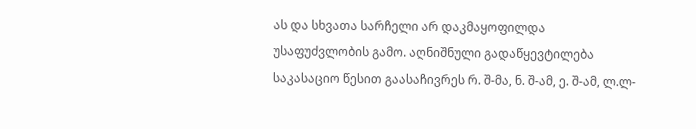ას და სხვათა სარჩელი არ დაკმაყოფილდა უსაფუძვლობის გამო. აღნიშნული გადაწყევტილება საკასაციო წესით გაასაჩივრეს რ. შ-მა, ნ. შ-ამ, ე. შ-ამ, ლ.ლ-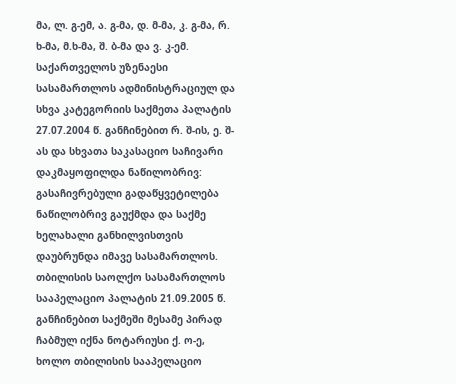მა, ლ. გ-ემ, ა. გ-მა, დ. მ-მა, კ. გ-მა, რ. ხ-მა, მ.ხ-მა, შ. ბ-მა და ვ. კ-ემ.
საქართველოს უზენაესი სასამართლოს ადმინისტრაციულ და სხვა კატეგორიის საქმეთა პალატის 27.07.2004 წ. განჩინებით რ. შ-ის, ე. შ-ას და სხვათა საკასაციო საჩივარი დაკმაყოფილდა ნაწილობრივ: გასაჩივრებული გადაწყვეტილება ნაწილობრივ გაუქმდა და საქმე ხელახალი განხილვისთვის დაუბრუნდა იმავე სასამართლოს.
თბილისის საოლქო სასამართლოს სააპელაციო პალატის 21.09.2005 წ. განჩინებით საქმეში მესამე პირად ჩაბმულ იქნა ნოტარიუსი ქ. ო-ე, ხოლო თბილისის სააპელაციო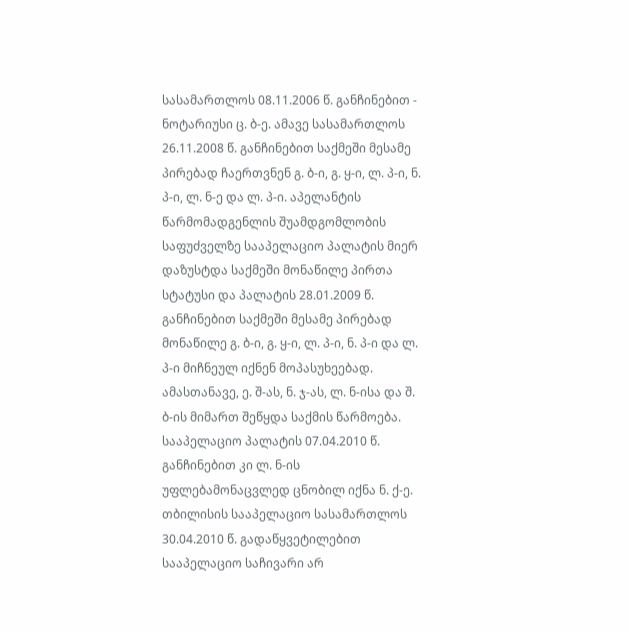სასამართლოს 08.11.2006 წ. განჩინებით - ნოტარიუსი ც. ბ-ე. ამავე სასამართლოს 26.11.2008 წ. განჩინებით საქმეში მესამე პირებად ჩაერთვნენ გ. ბ-ი, გ. ყ-ი, ლ. პ-ი, ნ. პ-ი, ლ. ნ-ე და ლ. პ-ი. აპელანტის წარმომადგენლის შუამდგომლობის საფუძველზე სააპელაციო პალატის მიერ დაზუსტდა საქმეში მონაწილე პირთა სტატუსი და პალატის 28.01.2009 წ. განჩინებით საქმეში მესამე პირებად მონაწილე გ. ბ-ი, გ. ყ-ი, ლ. პ-ი, ნ. პ-ი და ლ. პ-ი მიჩნეულ იქნენ მოპასუხეებად. ამასთანავე, ე. შ-ას, ნ. ჯ-ას, ლ. ნ-ისა და შ. ბ-ის მიმართ შეწყდა საქმის წარმოება. სააპელაციო პალატის 07.04.2010 წ. განჩინებით კი ლ. ნ-ის უფლებამონაცვლედ ცნობილ იქნა ნ. ქ-ე.
თბილისის სააპელაციო სასამართლოს 30.04.2010 წ. გადაწყვეტილებით სააპელაციო საჩივარი არ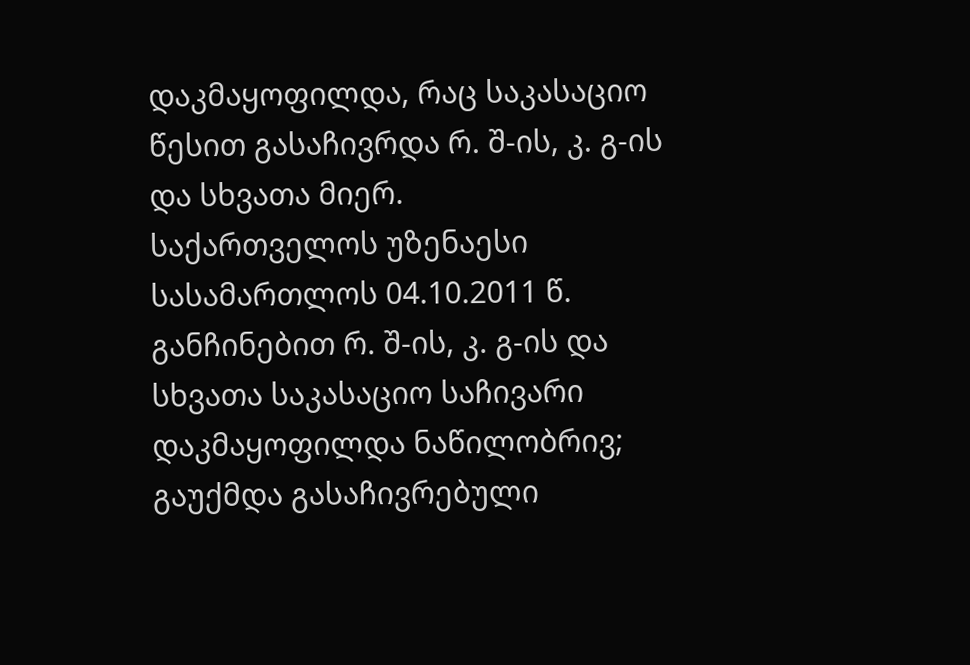დაკმაყოფილდა, რაც საკასაციო წესით გასაჩივრდა რ. შ-ის, კ. გ-ის და სხვათა მიერ.
საქართველოს უზენაესი სასამართლოს 04.10.2011 წ. განჩინებით რ. შ-ის, კ. გ-ის და სხვათა საკასაციო საჩივარი დაკმაყოფილდა ნაწილობრივ; გაუქმდა გასაჩივრებული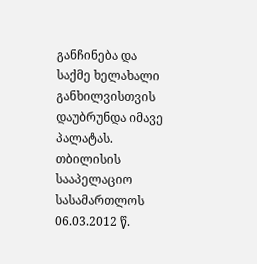განჩინება და საქმე ხელახალი განხილვისთვის დაუბრუნდა იმავე პალატას.
თბილისის სააპელაციო სასამართლოს 06.03.2012 წ.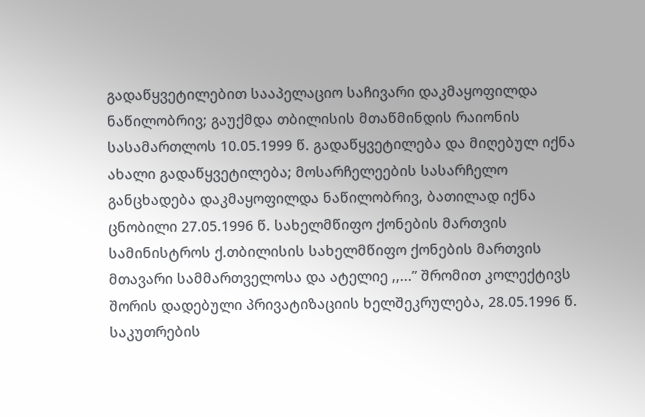გადაწყვეტილებით სააპელაციო საჩივარი დაკმაყოფილდა ნაწილობრივ; გაუქმდა თბილისის მთაწმინდის რაიონის სასამართლოს 10.05.1999 წ. გადაწყვეტილება და მიღებულ იქნა ახალი გადაწყვეტილება; მოსარჩელეების სასარჩელო განცხადება დაკმაყოფილდა ნაწილობრივ, ბათილად იქნა ცნობილი 27.05.1996 წ. სახელმწიფო ქონების მართვის სამინისტროს ქ.თბილისის სახელმწიფო ქონების მართვის მთავარი სამმართველოსა და ატელიე ,,...” შრომით კოლექტივს შორის დადებული პრივატიზაციის ხელშეკრულება, 28.05.1996 წ. საკუთრების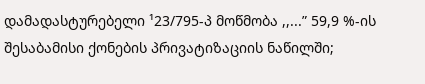დამადასტურებელი ¹23/795-პ მოწმობა ,,...” 59,9 %-ის შესაბამისი ქონების პრივატიზაციის ნაწილში;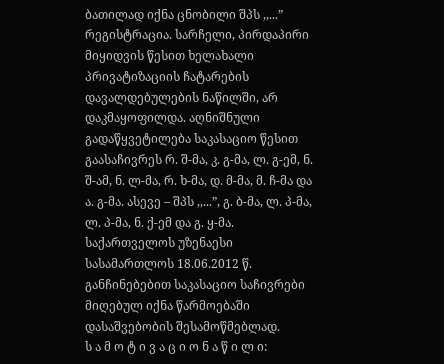ბათილად იქნა ცნობილი შპს ,,...” რეგისტრაცია. სარჩელი, პირდაპირი მიყიდვის წესით ხელახალი პრივატიზაციის ჩატარების დავალდებულების ნაწილში, არ დაკმაყოფილდა. აღნიშნული გადაწყვეტილება საკასაციო წესით გაასაჩივრეს რ. შ-მა, კ. გ-მა, ლ. გ-ემ, ნ. შ-ამ, ნ. ლ-მა, რ. ხ-მა, დ. მ-მა, მ. ჩ-მა და ა. გ-მა. ასევე – შპს ,,...”, გ. ბ-მა, ლ. პ-მა, ლ. პ-მა, ნ. ქ-ემ და გ. ყ-მა.
საქართველოს უზენაესი სასამართლოს 18.06.2012 წ. განჩინებებით საკასაციო საჩივრები მიღებულ იქნა წარმოებაში დასაშვებობის შესამოწმებლად.
ს ა მ ო ტ ი ვ ა ც ი ო ნ ა წ ი ლ ი: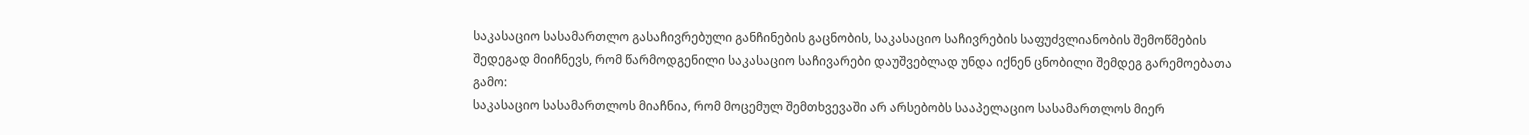საკასაციო სასამართლო გასაჩივრებული განჩინების გაცნობის, საკასაციო საჩივრების საფუძვლიანობის შემოწმების შედეგად მიიჩნევს, რომ წარმოდგენილი საკასაციო საჩივარები დაუშვებლად უნდა იქნენ ცნობილი შემდეგ გარემოებათა გამო:
საკასაციო სასამართლოს მიაჩნია, რომ მოცემულ შემთხვევაში არ არსებობს სააპელაციო სასამართლოს მიერ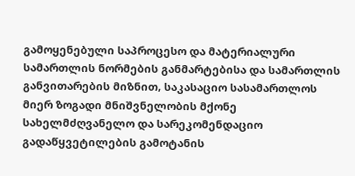გამოყენებული საპროცესო და მატერიალური სამართლის ნორმების განმარტებისა და სამართლის განვითარების მიზნით, საკასაციო სასამართლოს მიერ ზოგადი მნიშვნელობის მქონე სახელმძღვანელო და სარეკომენდაციო გადაწყვეტილების გამოტანის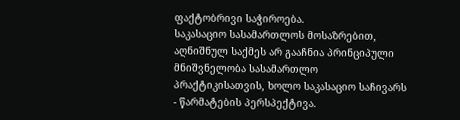ფაქტობრივი საჭიროება.
საკასაციო სასამართლოს მოსაზრებით, აღნიშნულ საქმეს არ გააჩნია პრინციპული მნიშვნელობა სასამართლო პრაქტიკისათვის, ხოლო საკასაციო საჩივარს - წარმატების პერსპექტივა.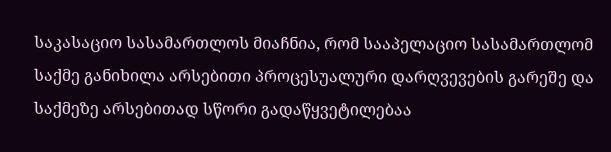საკასაციო სასამართლოს მიაჩნია, რომ სააპელაციო სასამართლომ საქმე განიხილა არსებითი პროცესუალური დარღვევების გარეშე და საქმეზე არსებითად სწორი გადაწყვეტილებაა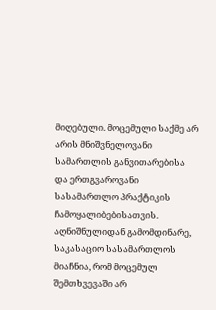მიღებული. მოცემული საქმე არ არის მნიშვნელოვანი სამართლის განვითარებისა და ერთგვაროვანი სასამართლო პრაქტიკის ჩამოყალიბებისათვის.
აღნიშნულიდან გამომდინარე, საკასაციო სასამართლოს მიაჩნია, რომ მოცემულ შემთხვევაში არ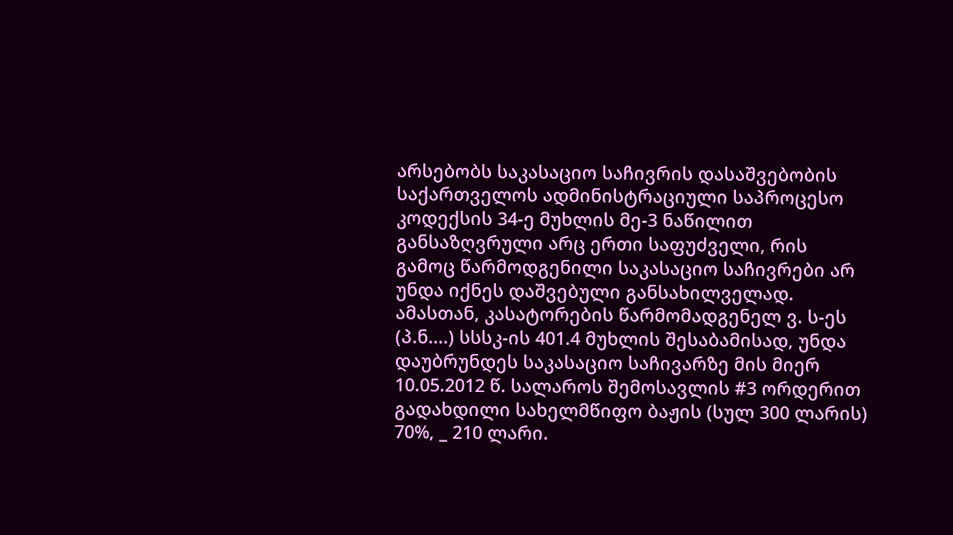არსებობს საკასაციო საჩივრის დასაშვებობის საქართველოს ადმინისტრაციული საპროცესო კოდექსის 34-ე მუხლის მე-3 ნაწილით განსაზღვრული არც ერთი საფუძველი, რის გამოც წარმოდგენილი საკასაციო საჩივრები არ უნდა იქნეს დაშვებული განსახილველად.
ამასთან, კასატორების წარმომადგენელ ვ. ს-ეს (პ.ნ....) სსსკ-ის 401.4 მუხლის შესაბამისად, უნდა დაუბრუნდეს საკასაციო საჩივარზე მის მიერ 10.05.2012 წ. სალაროს შემოსავლის #3 ორდერით გადახდილი სახელმწიფო ბაჟის (სულ 300 ლარის) 70%, _ 210 ლარი.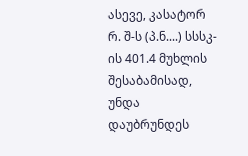ასევე, კასატორ რ. შ-ს (პ.ნ....) სსსკ-ის 401.4 მუხლის შესაბამისად, უნდა დაუბრუნდეს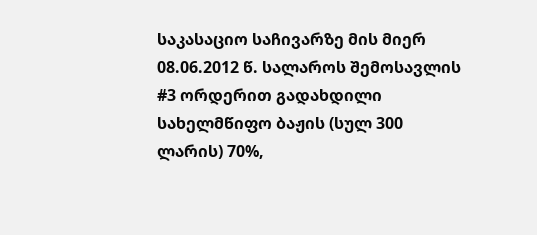საკასაციო საჩივარზე მის მიერ 08.06.2012 წ. სალაროს შემოსავლის #3 ორდერით გადახდილი სახელმწიფო ბაჟის (სულ 300 ლარის) 70%,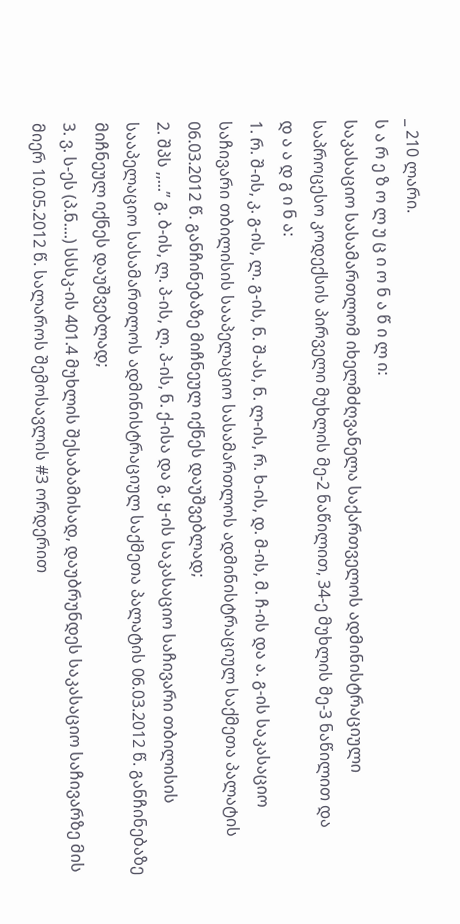_ 210 ლარი.
ს ა რ ე ზ ო ლ უ ც ი ო ნ ა წ ი ლ ი:
საკასაციო სასამართლომ იხელმძღვანელა საქართველოს ადმინისტრაციული საპროცესო კოდექსის პირველი მუხლის მე-2 ნაწილით, 34-ე მუხლის მე-3 ნაწილით და
დ ა ა დ გ ი ნ ა:
1. რ. შ-ის, კ. გ-ის, ლ. გ-ის, ნ. შ-ას, ნ. ლ-ის, რ. ხ-ის, დ. მ-ის, მ. ჩ-ის და ა. გ-ის საკასაციო საჩივარი თბილისის სააპელაციო სასამართლოს ადმინისტრაციულ საქმეთა პალატის 06.03.2012 წ. განჩინებაზე მიჩნეულ იქნეს დაუშვებლად;
2. შპს ,,...” გ. ბ-ის, ლ. პ-ის, ლ. პ-ის, ნ. ქ-ისა და გ. ყ-ის საკასაციო საჩივარი თბილისის სააპელაციო სასამართლოს ადმინისტრაციულ საქმეთა პალატის 06.03.2012 წ. განჩინებაზე მიჩნეულ იქნეს დაუშვებლად;
3. ვ. ს-ეს (პ.ნ....) სსსკ-ის 401.4 მუხლის შესაბამისად, დაუბრუნდეს საკასაციო საჩივარზე მის მიერ 10.05.2012 წ. სალაროს შემოსავლის #3 ორდერით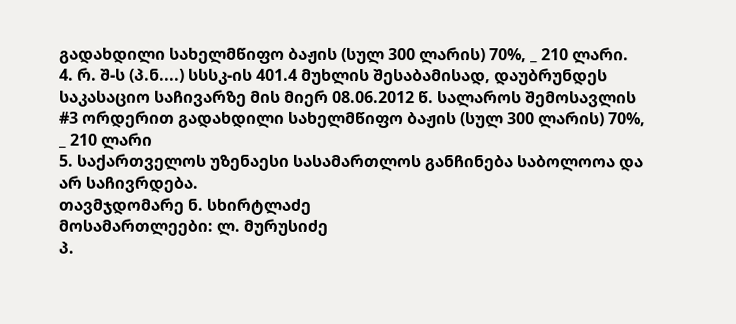გადახდილი სახელმწიფო ბაჟის (სულ 300 ლარის) 70%, _ 210 ლარი.
4. რ. შ-ს (პ.ნ....) სსსკ-ის 401.4 მუხლის შესაბამისად, დაუბრუნდეს საკასაციო საჩივარზე მის მიერ 08.06.2012 წ. სალაროს შემოსავლის #3 ორდერით გადახდილი სახელმწიფო ბაჟის (სულ 300 ლარის) 70%, _ 210 ლარი
5. საქართველოს უზენაესი სასამართლოს განჩინება საბოლოოა და არ საჩივრდება.
თავმჯდომარე ნ. სხირტლაძე
მოსამართლეები: ლ. მურუსიძე
პ.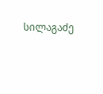სილაგაძე